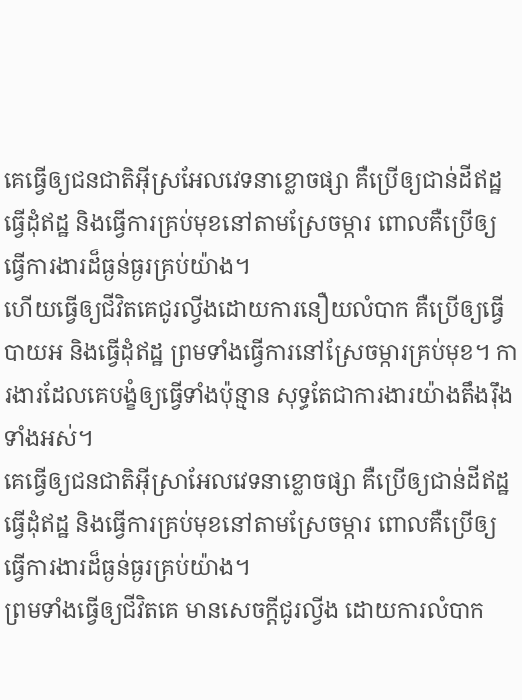គេធ្វើឲ្យជនជាតិអ៊ីស្រអែលវេទនាខ្លោចផ្សា គឺប្រើឲ្យជាន់ដីឥដ្ឋ ធ្វើដុំឥដ្ឋ និងធ្វើការគ្រប់មុខនៅតាមស្រែចម្ការ ពោលគឺប្រើឲ្យធ្វើការងារដ៏ធ្ងន់ធ្ងរគ្រប់យ៉ាង។
ហើយធ្វើឲ្យជីវិតគេជូរល្វីងដោយការនឿយលំបាក គឺប្រើឲ្យធ្វើបាយអ និងធ្វើដុំឥដ្ឋ ព្រមទាំងធ្វើការនៅស្រែចម្ការគ្រប់មុខ។ ការងារដែលគេបង្ខំឲ្យធ្វើទាំងប៉ុន្មាន សុទ្ធតែជាការងារយ៉ាងតឹងរ៉ឹងទាំងអស់។
គេធ្វើឲ្យជនជាតិអ៊ីស្រាអែលវេទនាខ្លោចផ្សា គឺប្រើឲ្យជាន់ដីឥដ្ឋ ធ្វើដុំឥដ្ឋ និងធ្វើការគ្រប់មុខនៅតាមស្រែចម្ការ ពោលគឺប្រើឲ្យធ្វើការងារដ៏ធ្ងន់ធ្ងរគ្រប់យ៉ាង។
ព្រមទាំងធ្វើឲ្យជីវិតគេ មានសេចក្ដីជូរល្វីង ដោយការលំបាក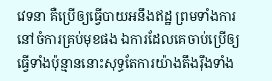វេទនា គឺប្រើឲ្យធ្វើបាយអនឹងឥដ្ឋ ព្រមទាំងការនៅចំការគ្រប់មុខផង ឯការដែលគេចាប់ប្រើឲ្យធ្វើទាំងប៉ុន្មាននោះសុទ្ធតែការយ៉ាងតឹងរ៉ឹងទាំង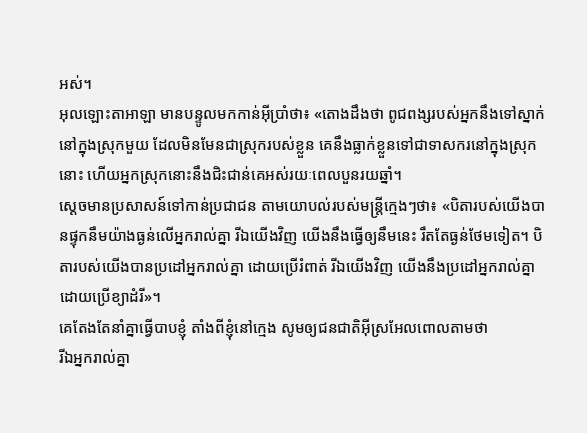អស់។
អុលឡោះតាអាឡា មានបន្ទូលមកកាន់អ៊ីប្រាំថា៖ «តោងដឹងថា ពូជពង្សរបស់អ្នកនឹងទៅស្នាក់នៅក្នុងស្រុកមួយ ដែលមិនមែនជាស្រុករបស់ខ្លួន គេនឹងធ្លាក់ខ្លួនទៅជាទាសករនៅក្នុងស្រុកនោះ ហើយអ្នកស្រុកនោះនឹងជិះជាន់គេអស់រយៈពេលបួនរយឆ្នាំ។
ស្តេចមានប្រសាសន៍ទៅកាន់ប្រជាជន តាមយោបល់របស់មន្ត្រីក្មេងៗថា៖ «បិតារបស់យើងបានផ្ទុកនឹមយ៉ាងធ្ងន់លើអ្នករាល់គ្នា រីឯយើងវិញ យើងនឹងធ្វើឲ្យនឹមនេះ រឹតតែធ្ងន់ថែមទៀត។ បិតារបស់យើងបានប្រដៅអ្នករាល់គ្នា ដោយប្រើរំពាត់ រីឯយើងវិញ យើងនឹងប្រដៅអ្នករាល់គ្នាដោយប្រើខ្យាដំរី»។
គេតែងតែនាំគ្នាធ្វើបាបខ្ញុំ តាំងពីខ្ញុំនៅក្មេង សូមឲ្យជនជាតិអ៊ីស្រអែលពោលតាមថា
រីឯអ្នករាល់គ្នា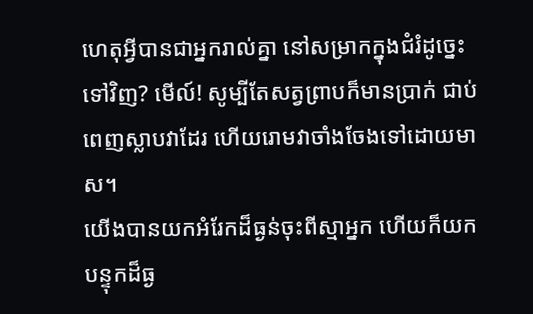ហេតុអ្វីបានជាអ្នករាល់គ្នា នៅសម្រាកក្នុងជំរំដូច្នេះទៅវិញ? មើល៍! សូម្បីតែសត្វព្រាបក៏មានប្រាក់ ជាប់ពេញស្លាបវាដែរ ហើយរោមវាចាំងចែងទៅដោយមាស។
យើងបានយកអំរែកដ៏ធ្ងន់ចុះពីស្មាអ្នក ហើយក៏យកបន្ទុកដ៏ធ្ង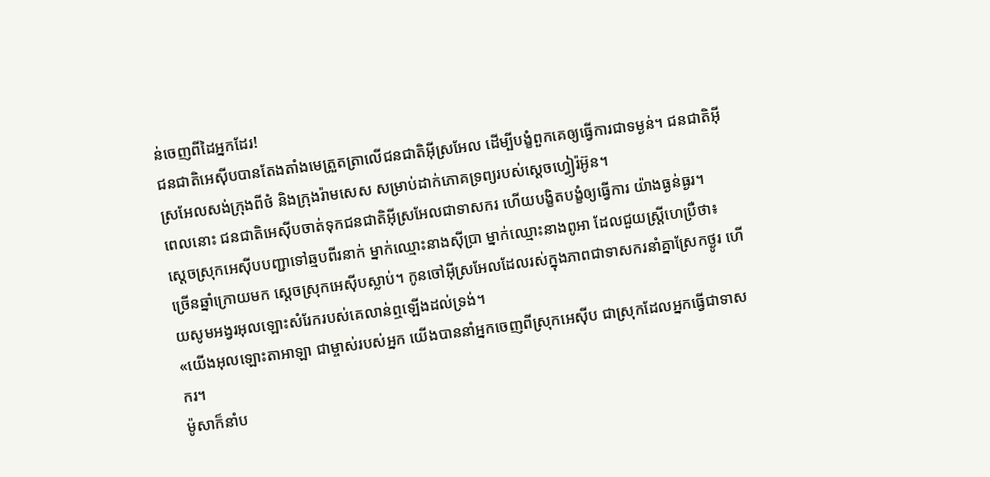ន់ចេញពីដៃអ្នកដែរ!
ជនជាតិអេស៊ីបបានតែងតាំងមេត្រួតត្រាលើជនជាតិអ៊ីស្រអែល ដើម្បីបង្ខំពួកគេឲ្យធ្វើការជាទម្ងន់។ ជនជាតិអ៊ីស្រអែលសង់ក្រុងពីថំ និងក្រុងរ៉ាមសេស សម្រាប់ដាក់ភោគទ្រព្យរបស់ស្តេចហ្វៀរ៉អ៊ូន។
ពេលនោះ ជនជាតិអេស៊ីបចាត់ទុកជនជាតិអ៊ីស្រអែលជាទាសករ ហើយបង្ខិតបង្ខំឲ្យធ្វើការ យ៉ាងធ្ងន់ធ្ងរ។
ស្តេចស្រុកអេស៊ីបបញ្ជាទៅឆ្មបពីរនាក់ ម្នាក់ឈ្មោះនាងស៊ីប្រា ម្នាក់ឈ្មោះនាងពូអា ដែលជួយស្ត្រីហេប្រឺថា៖
ច្រើនឆ្នាំក្រោយមក ស្តេចស្រុកអេស៊ីបស្លាប់។ កូនចៅអ៊ីស្រអែលដែលរស់ក្នុងភាពជាទាសករនាំគ្នាស្រែកថ្ងូរ ហើយសូមអង្វរអុលឡោះសំរែករបស់គេលាន់ឮឡើងដល់ទ្រង់។
«យើងអុលឡោះតាអាឡា ជាម្ចាស់របស់អ្នក យើងបាននាំអ្នកចេញពីស្រុកអេស៊ីប ជាស្រុកដែលអ្នកធ្វើជាទាសករ។
ម៉ូសាក៏នាំប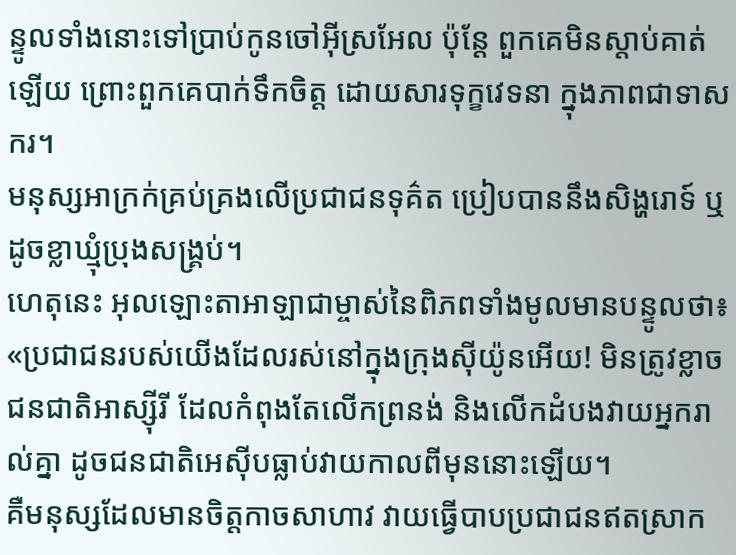ន្ទូលទាំងនោះទៅប្រាប់កូនចៅអ៊ីស្រអែល ប៉ុន្តែ ពួកគេមិនស្តាប់គាត់ឡើយ ព្រោះពួកគេបាក់ទឹកចិត្ត ដោយសារទុក្ខវេទនា ក្នុងភាពជាទាសករ។
មនុស្សអាក្រក់គ្រប់គ្រងលើប្រជាជនទុគ៌ត ប្រៀបបាននឹងសិង្ហរោទ៍ ឬដូចខ្លាឃ្មុំប្រុងសង្គ្រប់។
ហេតុនេះ អុលឡោះតាអាឡាជាម្ចាស់នៃពិភពទាំងមូលមានបន្ទូលថា៖ «ប្រជាជនរបស់យើងដែលរស់នៅក្នុងក្រុងស៊ីយ៉ូនអើយ! មិនត្រូវខ្លាចជនជាតិអាស្ស៊ីរី ដែលកំពុងតែលើកព្រនង់ និងលើកដំបងវាយអ្នករាល់គ្នា ដូចជនជាតិអេស៊ីបធ្លាប់វាយកាលពីមុននោះឡើយ។
គឺមនុស្សដែលមានចិត្តកាចសាហាវ វាយធ្វើបាបប្រជាជនឥតស្រាក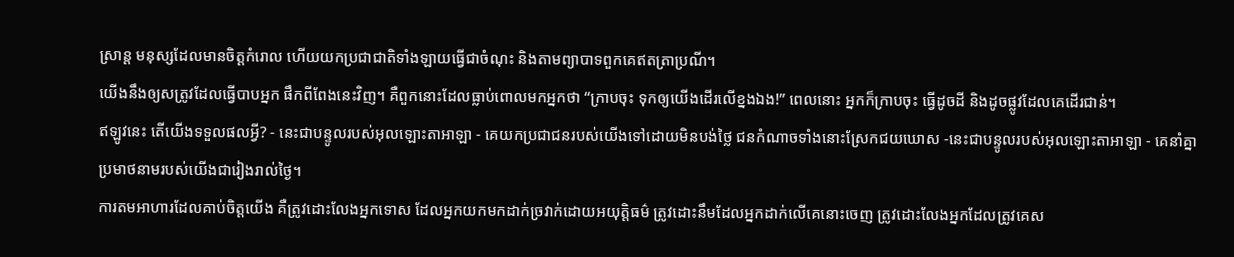ស្រាន្ត មនុស្សដែលមានចិត្តកំរោល ហើយយកប្រជាជាតិទាំងឡាយធ្វើជាចំណុះ និងតាមព្យាបាទពួកគេឥតត្រាប្រណី។
យើងនឹងឲ្យសត្រូវដែលធ្វើបាបអ្នក ផឹកពីពែងនេះវិញ។ គឺពួកនោះដែលធ្លាប់ពោលមកអ្នកថា “ក្រាបចុះ ទុកឲ្យយើងដើរលើខ្នងឯង!” ពេលនោះ អ្នកក៏ក្រាបចុះ ធ្វើដូចដី និងដូចផ្លូវដែលគេដើរជាន់។
ឥឡូវនេះ តើយើងទទួលផលអ្វី? - នេះជាបន្ទូលរបស់អុលឡោះតាអាឡា - គេយកប្រជាជនរបស់យើងទៅដោយមិនបង់ថ្លៃ ជនកំណាចទាំងនោះស្រែកជយឃោស -នេះជាបន្ទូលរបស់អុលឡោះតាអាឡា - គេនាំគ្នាប្រមាថនាមរបស់យើងជារៀងរាល់ថ្ងៃ។
ការតមអាហារដែលគាប់ចិត្តយើង គឺត្រូវដោះលែងអ្នកទោស ដែលអ្នកយកមកដាក់ច្រវាក់ដោយអយុត្តិធម៌ ត្រូវដោះនឹមដែលអ្នកដាក់លើគេនោះចេញ ត្រូវដោះលែងអ្នកដែលត្រូវគេស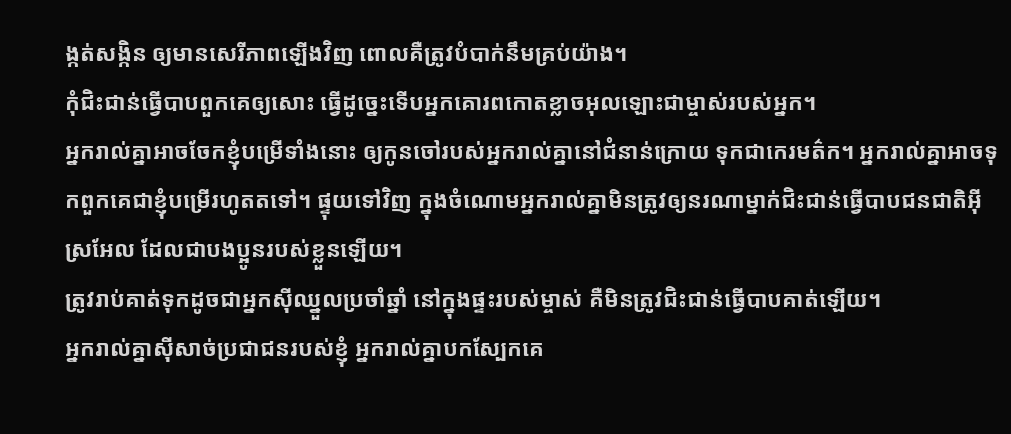ង្កត់សង្កិន ឲ្យមានសេរីភាពឡើងវិញ ពោលគឺត្រូវបំបាក់នឹមគ្រប់យ៉ាង។
កុំជិះជាន់ធ្វើបាបពួកគេឲ្យសោះ ធ្វើដូច្នេះទើបអ្នកគោរពកោតខ្លាចអុលឡោះជាម្ចាស់របស់អ្នក។
អ្នករាល់គ្នាអាចចែកខ្ញុំបម្រើទាំងនោះ ឲ្យកូនចៅរបស់អ្នករាល់គ្នានៅជំនាន់ក្រោយ ទុកជាកេរមត៌ក។ អ្នករាល់គ្នាអាចទុកពួកគេជាខ្ញុំបម្រើរហូតតទៅ។ ផ្ទុយទៅវិញ ក្នុងចំណោមអ្នករាល់គ្នាមិនត្រូវឲ្យនរណាម្នាក់ជិះជាន់ធ្វើបាបជនជាតិអ៊ីស្រអែល ដែលជាបងប្អូនរបស់ខ្លួនឡើយ។
ត្រូវរាប់គាត់ទុកដូចជាអ្នកស៊ីឈ្នួលប្រចាំឆ្នាំ នៅក្នុងផ្ទះរបស់ម្ចាស់ គឺមិនត្រូវជិះជាន់ធ្វើបាបគាត់ឡើយ។
អ្នករាល់គ្នាស៊ីសាច់ប្រជាជនរបស់ខ្ញុំ អ្នករាល់គ្នាបកស្បែកគេ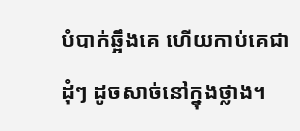បំបាក់ឆ្អឹងគេ ហើយកាប់គេជាដុំៗ ដូចសាច់នៅក្នុងថ្លាង។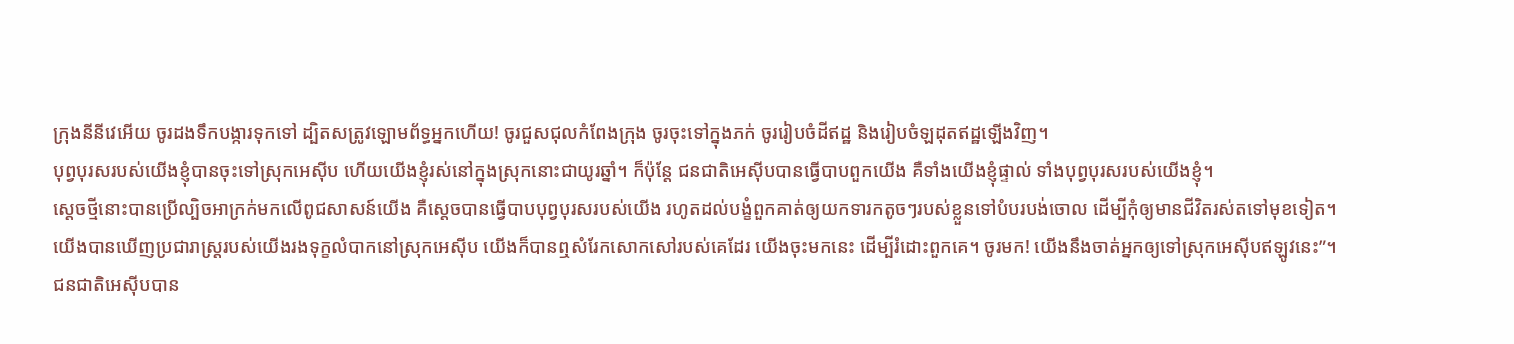ក្រុងនីនីវេអើយ ចូរដងទឹកបង្ការទុកទៅ ដ្បិតសត្រូវឡោមព័ទ្ធអ្នកហើយ! ចូរជួសជុលកំពែងក្រុង ចូរចុះទៅក្នុងភក់ ចូររៀបចំដីឥដ្ឋ និងរៀបចំឡដុតឥដ្ឋឡើងវិញ។
បុព្វបុរសរបស់យើងខ្ញុំបានចុះទៅស្រុកអេស៊ីប ហើយយើងខ្ញុំរស់នៅក្នុងស្រុកនោះជាយូរឆ្នាំ។ ក៏ប៉ុន្តែ ជនជាតិអេស៊ីបបានធ្វើបាបពួកយើង គឺទាំងយើងខ្ញុំផ្ទាល់ ទាំងបុព្វបុរសរបស់យើងខ្ញុំ។
ស្ដេចថ្មីនោះបានប្រើល្បិចអាក្រក់មកលើពូជសាសន៍យើង គឺស្តេចបានធ្វើបាបបុព្វបុរសរបស់យើង រហូតដល់បង្ខំពួកគាត់ឲ្យយកទារកតូចៗរបស់ខ្លួនទៅបំបរបង់ចោល ដើម្បីកុំឲ្យមានជីវិតរស់តទៅមុខទៀត។
យើងបានឃើញប្រជារាស្ដ្ររបស់យើងរងទុក្ខលំបាកនៅស្រុកអេស៊ីប យើងក៏បានឮសំរែកសោកសៅរបស់គេដែរ យើងចុះមកនេះ ដើម្បីរំដោះពួកគេ។ ចូរមក! យើងនឹងចាត់អ្នកឲ្យទៅស្រុកអេស៊ីបឥឡូវនេះ”។
ជនជាតិអេស៊ីបបាន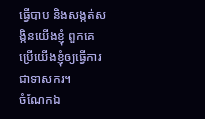ធ្វើបាប និងសង្កត់សង្កិនយើងខ្ញុំ ពួកគេប្រើយើងខ្ញុំឲ្យធ្វើការជាទាសករ។
ចំណែកឯ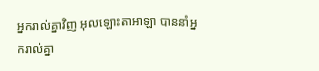អ្នករាល់គ្នាវិញ អុលឡោះតាអាឡា បាននាំអ្នករាល់គ្នា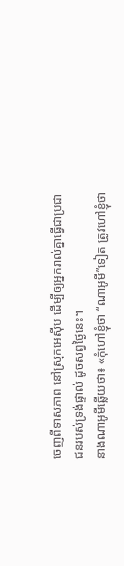ចេញពីទាសភាព នៅស្រុកអេស៊ីប ដើម្បីឲ្យអ្នករាល់គ្នាធ្វើជាប្រជាជនរបស់ទ្រង់ផ្ទាល់ ដូចសព្វថ្ងៃនេះ។
នាងណាអូមីឆ្លើយថា៖ «កុំហៅខ្ញុំថា “ណាអូមី”ទៀត ត្រូវហៅខ្ញុំថា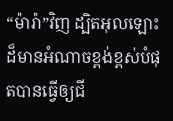“ម៉ារ៉ា”វិញ ដ្បិតអុលឡោះដ៏មានអំណាចខ្ពង់ខ្ពស់បំផុតបានធ្វើឲ្យជី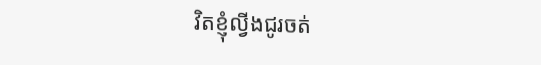វិតខ្ញុំល្វីងជូរចត់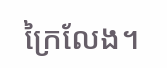ក្រៃលែង។